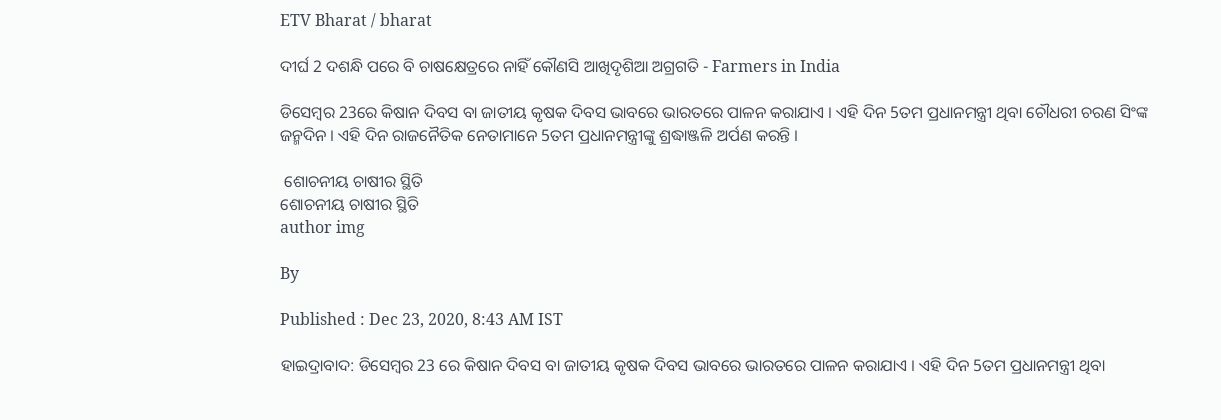ETV Bharat / bharat

ଦୀର୍ଘ 2 ଦଶନ୍ଧି ପରେ ବି ଚାଷକ୍ଷେତ୍ରରେ ନାହିଁ କୌଣସି ଆଖିଦୃଶିଆ ଅଗ୍ରଗତି - Farmers in India

ଡିସେମ୍ବର 23ରେ କିଷାନ ଦିବସ ବା ଜାତୀୟ କୃଷକ ଦିବସ ଭାବରେ ଭାରତରେ ପାଳନ କରାଯାଏ । ଏହି ଦିନ 5ତମ ପ୍ରଧାନମନ୍ତ୍ରୀ ଥିବା ଚୌଧରୀ ଚରଣ ସିଂଙ୍କ ଜନ୍ମଦିନ । ଏହି ଦିନ ରାଜନୈତିକ ନେତାମାନେ 5ତମ ପ୍ରଧାନମନ୍ତ୍ରୀଙ୍କୁ ଶ୍ରଦ୍ଧାଞ୍ଜଳି ଅର୍ପଣ କରନ୍ତି ।

 ଶୋଚନୀୟ ଚାଷୀର ସ୍ଥିତି
ଶୋଚନୀୟ ଚାଷୀର ସ୍ଥିତି
author img

By

Published : Dec 23, 2020, 8:43 AM IST

ହାଇଦ୍ରାବାଦ: ଡିସେମ୍ବର 23 ରେ କିଷାନ ଦିବସ ବା ଜାତୀୟ କୃଷକ ଦିବସ ଭାବରେ ଭାରତରେ ପାଳନ କରାଯାଏ । ଏହି ଦିନ 5ତମ ପ୍ରଧାନମନ୍ତ୍ରୀ ଥିବା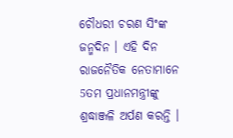ଚୌଧରୀ ଚରଣ ସିଂଙ୍କ ଜନ୍ମଦିନ । ଏହି ଦିନ ରାଜନୈତିକ ନେତାମାନେ 5ତମ ପ୍ରଧାନମନ୍ତ୍ରୀଙ୍କୁ ଶ୍ରଦ୍ଧାଞ୍ଜଳି ଅର୍ପଣ କରନ୍ତି ।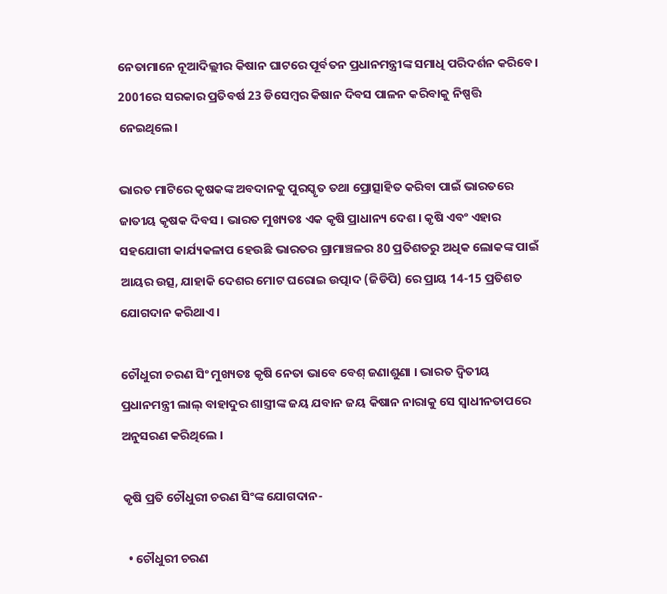ନେତାମାନେ ନୂଆଦିଲ୍ଲୀର କିଷାନ ଘାଟରେ ପୂର୍ବତନ ପ୍ରଧାନମନ୍ତ୍ରୀଙ୍କ ସମାଧି ପରିଦର୍ଶନ କରିବେ। 2001ରେ ସରକାର ପ୍ରତିବର୍ଷ 23 ଡିସେମ୍ବର କିଷାନ ଦିବସ ପାଳନ କରିବାକୁ ନିଷ୍ପତ୍ତି ନେଇଥିଲେ।

ଭାରତ ମାଟିରେ କୃଷକଙ୍କ ଅବଦାନକୁ ପୁରସ୍କୃତ ତଥା ପ୍ରୋତ୍ସାହିତ କରିବା ପାଇଁ ଭାରତରେ ଜାତୀୟ କୃଷକ ଦିବସ । ଭାରତ ମୁଖ୍ୟତଃ ଏକ କୃଷି ପ୍ରାଧାନ୍ୟ ଦେଶ । କୃଷି ଏବଂ ଏହାର ସହଯୋଗୀ କାର୍ଯ୍ୟକଳାପ ହେଉଛି ଭାରତର ଗ୍ରାମାଞ୍ଚଳର 80 ପ୍ରତିଶତରୁ ଅଧିକ ଲୋକଙ୍କ ପାଇଁ ଆୟର ଉତ୍ସ, ଯାହାକି ଦେଶର ମୋଟ ଘରୋଇ ଉତ୍ପାଦ (ଜିଡିପି) ରେ ପ୍ରାୟ 14-15 ପ୍ରତିଶତ ଯୋଗଦାନ କରିଥାଏ ।

ଚୌଧୁରୀ ଚରଣ ସିଂ ମୁଖ୍ୟତଃ କୃଷି ନେତା ଭାବେ ବେଶ୍ ଜଣାଶୁଣା । ଭାରତ ଦ୍ବିତୀୟ ପ୍ରଧାନମନ୍ତ୍ରୀ ଲାଲ୍ ବାହାଦୁର ଶାସ୍ତ୍ରୀଙ୍କ ଜୟ ଯବାନ ଜୟ କିଷାନ ନାରାକୁ ସେ ସ୍ବାଧୀନତାପରେ ଅନୁସରଣ କରିଥିଲେ ।

କୃଷି ପ୍ରତି ଚୌଧୁରୀ ଚରଣ ସିଂଙ୍କ ଯୋଗଦାନ-

  • ଚୌଧୁରୀ ଚରଣ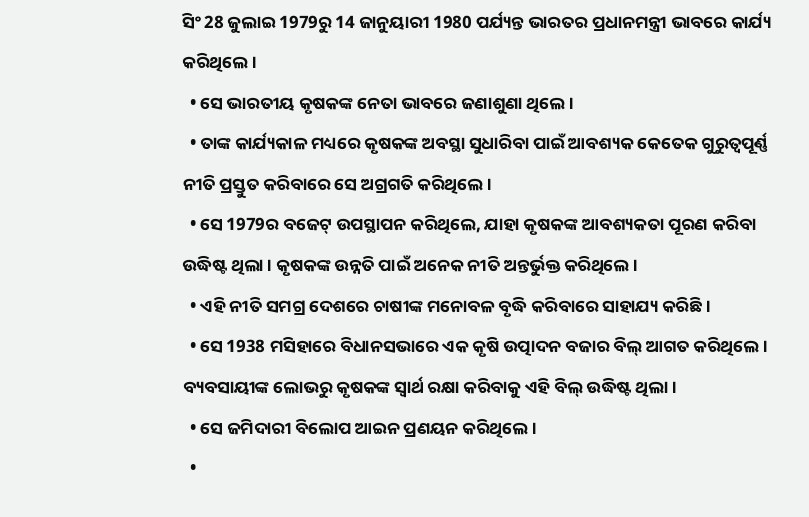ସିଂ 28 ଜୁଲାଇ 1979ରୁ 14 ଜାନୁୟାରୀ 1980 ପର୍ଯ୍ୟନ୍ତ ଭାରତର ପ୍ରଧାନମନ୍ତ୍ରୀ ଭାବରେ କାର୍ଯ୍ୟ କରିଥିଲେ।
  • ସେ ଭାରତୀୟ କୃଷକଙ୍କ ନେତା ଭାବରେ ଜଣାଶୁଣା ଥିଲେ।
  • ତାଙ୍କ କାର୍ଯ୍ୟକାଳ ମଧ୍ୟରେ କୃଷକଙ୍କ ଅବସ୍ଥା ସୁଧାରିବା ପାଇଁ ଆବଶ୍ୟକ କେତେକ ଗୁରୁତ୍ବପୂର୍ଣ୍ଣ ନୀତି ପ୍ରସ୍ତୁତ କରିବାରେ ସେ ଅଗ୍ରଗତି କରିଥିଲେ।
  • ସେ 1979ର ବଜେଟ୍ ଉପସ୍ଥାପନ କରିଥିଲେ, ଯାହା କୃଷକଙ୍କ ଆବଶ୍ୟକତା ପୂରଣ କରିବା ଉଦ୍ଧିଷ୍ଟ ଥିଲା । କୃଷକଙ୍କ ଉନ୍ନତି ପାଇଁ ଅନେକ ନୀତି ଅନ୍ତର୍ଭୁକ୍ତ କରିଥିଲେ ।
  • ଏହି ନୀତି ସମଗ୍ର ଦେଶରେ ଚାଷୀଙ୍କ ମନୋବଳ ବୃଦ୍ଧି କରିବାରେ ସାହାଯ୍ୟ କରିଛି।
  • ସେ 1938 ମସିହାରେ ବିଧାନସଭାରେ ଏକ କୃଷି ଉତ୍ପାଦନ ବଜାର ବିଲ୍ ଆଗତ କରିଥିଲେ। ବ୍ୟବସାୟୀଙ୍କ ଲୋଭରୁ କୃଷକଙ୍କ ସ୍ବାର୍ଥ ରକ୍ଷା କରିବାକୁ ଏହି ବିଲ୍ ଉଦ୍ଧିଷ୍ଟ ଥିଲା।
  • ସେ ଜମିଦାରୀ ବିଲୋପ ଆଇନ ପ୍ରଣୟନ କରିଥିଲେ।
  •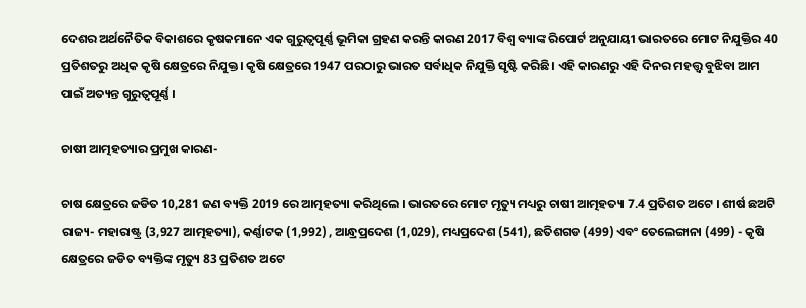ଦେଶର ଅର୍ଥନୈତିକ ବିକାଶରେ କୃଷକମାନେ ଏକ ଗୁରୁତ୍ବପୂର୍ଣ୍ଣ ଭୂମିକା ଗ୍ରହଣ କରନ୍ତି କାରଣ 2017 ବିଶ୍ବ ବ୍ୟାଙ୍କ ରିପୋର୍ଟ ଅନୁଯାୟୀ ଭାରତରେ ମୋଟ ନିଯୁକ୍ତିର 40 ପ୍ରତିଶତରୁ ଅଧିକ କୃଷି କ୍ଷେତ୍ରରେ ନିଯୁକ୍ତ। କୃଷି କ୍ଷେତ୍ରରେ 1947 ପରଠାରୁ ଭାରତ ସର୍ବାଧିକ ନିଯୁକ୍ତି ସୃଷ୍ଟି କରିଛି। ଏହି କାରଣରୁ ଏହି ଦିନର ମହତ୍ତ୍ବ ବୁଝିବା ଆମ ପାଇଁ ଅତ୍ୟନ୍ତ ଗୁରୁତ୍ବପୂର୍ଣ୍ଣ ।

ଚାଷୀ ଆତ୍ମହତ୍ୟାର ପ୍ରମୁଖ କାରଣ-

ଚାଷ କ୍ଷେତ୍ରରେ ଜଡିତ 10,281 ଜଣ ବ୍ୟକ୍ତି 2019 ରେ ଆତ୍ମହତ୍ୟା କରିଥିଲେ । ଭାରତରେ ମୋଟ ମୃତ୍ୟୁ ମଧ୍ୟରୁ ଚାଷୀ ଆତ୍ମହତ୍ୟା 7.4 ପ୍ରତିଶତ ଅଟେ । ଶୀର୍ଷ ଛଅଟି ରାଜ୍ୟ- ମହାରାଷ୍ଟ୍ର (3,927 ଆତ୍ମହତ୍ୟା), କର୍ଣ୍ଣାଟକ (1,992) , ଆନ୍ଧ୍ରପ୍ରଦେଶ (1,029), ମଧ୍ୟପ୍ରଦେଶ (541), ଛତିଶଗଡ (499) ଏବଂ ତେଲେଙ୍ଗାନା (499) - କୃଷି କ୍ଷେତ୍ରରେ ଜଡିତ ବ୍ୟକ୍ତିଙ୍କ ମୃତ୍ୟୁ 83 ପ୍ରତିଶତ ଅଟେ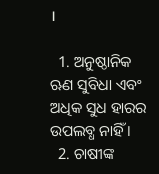।

  1. ଅନୁଷ୍ଠାନିକ ଋଣ ସୁବିଧା ଏବଂ ଅଧିକ ସୁଧ ହାରର ଉପଲବ୍ଧ ନାହିଁ ।
  2. ଚାଷୀଙ୍କ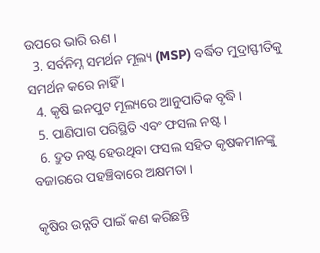ଉପରେ ଭାରି ଋଣ ।
  3. ସର୍ବନିମ୍ନ ସମର୍ଥନ ମୂଲ୍ୟ (MSP) ବର୍ଦ୍ଧିତ ମୁଦ୍ରାସ୍ଫୀତିକୁ ସମର୍ଥନ କରେ ନାହିଁ ।
  4. କୃଷି ଇନପୁଟ ମୂଲ୍ୟରେ ଆନୁପାତିକ ବୃଦ୍ଧି ।
  5. ପାଣିପାଗ ପରିସ୍ଥିତି ଏବଂ ଫସଲ ନଷ୍ଟ ।
  6. ଦ୍ରୁତ ନଷ୍ଟ ହେଉଥିବା ଫସଲ ସହିତ କୃଷକମାନଙ୍କୁ ବଜାରରେ ପହଞ୍ଚିବାରେ ଅକ୍ଷମତା ।

କୃଷିର ଉନ୍ନତି ପାଇଁ କଣ କରିଛନ୍ତି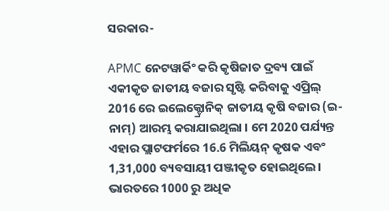ସରକାର-

APMC ନେଟୱାର୍କିଂ କରି କୃଷିଜାତ ଦ୍ରବ୍ୟ ପାଇଁ ଏକୀକୃତ ଜାତୀୟ ବଜାର ସୃଷ୍ଟି କରିବାକୁ ଏପ୍ରିଲ୍ 2016 ରେ ଇଲେକ୍ଟ୍ରୋନିକ୍ ଜାତୀୟ କୃଷି ବଜାର (ଇ-ନାମ୍) ଆରମ୍ଭ କରାଯାଇଥିଲା । ମେ 2020 ପର୍ଯ୍ୟନ୍ତ ଏହାର ପ୍ଲାଟଫର୍ମରେ 16.6 ମିଲିୟନ୍ କୃଷକ ଏବଂ 1,31,000 ବ୍ୟବସାୟୀ ପଞ୍ଜୀକୃତ ହୋଇଥିଲେ। ଭାରତରେ 1000 ରୁ ଅଧିକ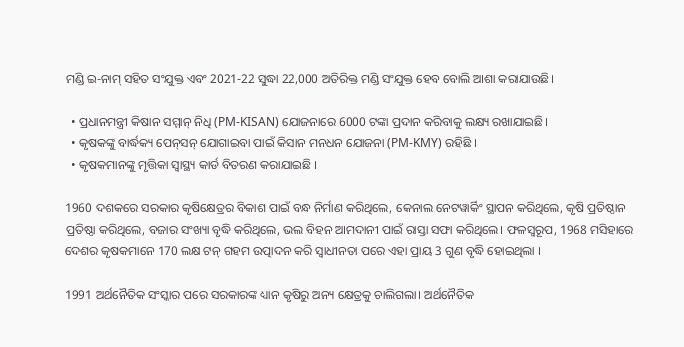ମଣ୍ଡି ଇ-ନାମ୍ ସହିତ ସଂଯୁକ୍ତ ଏବଂ 2021-22 ସୁଦ୍ଧା 22,000 ଅତିରିକ୍ତ ମଣ୍ଡି ସଂଯୁକ୍ତ ହେବ ବୋଲି ଆଶା କରାଯାଉଛି।

  • ପ୍ରଧାନମନ୍ତ୍ରୀ କିଷାନ ସମ୍ମାନ୍ ନିଧି (PM-KISAN) ଯୋଜନାରେ 6000 ଟଙ୍କା ପ୍ରଦାନ କରିବାକୁ ଲକ୍ଷ୍ୟ ରଖାଯାଇଛି।
  • କୃଷକଙ୍କୁ ବାର୍ଦ୍ଧକ୍ୟ ପେନ୍‌ସନ୍‌ ଯୋଗାଇବା ପାଇଁ କିସାନ ମନଧନ ଯୋଜନା (PM-KMY) ରହିଛି ।
  • କୃଷକମାନଙ୍କୁ ମୃତ୍ତିକା ସ୍ବାସ୍ଥ୍ୟ କାର୍ଡ ବିତରଣ କରାଯାଇଛି ।

1960 ଦଶକରେ ସରକାର କୃଷିକ୍ଷେତ୍ରର ବିକାଶ ପାଇଁ ବନ୍ଧ ନିର୍ମାଣ କରିଥିଲେ, କେନାଲ ନେଟୱାର୍କିଂ ସ୍ଥାପନ କରିଥିଲେ, କୃଷି ପ୍ରତିଷ୍ଠାନ ପ୍ରତିଷ୍ଠା କରିଥିଲେ, ବଜାର ସଂଖ୍ୟା ବୃଦ୍ଧି କରିଥିଲେ, ଭଲ ବିହନ ଆମଦାନୀ ପାଇଁ ରାସ୍ତା ସଫା କରିଥିଲେ। ଫଳସ୍ବରୂପ, 1968 ମସିହାରେ ଦେଶର କୃଷକମାନେ 170 ଲକ୍ଷ ଟନ୍ ଗହମ ଉତ୍ପାଦନ କରି ସ୍ବାଧୀନତା ପରେ ଏହା ପ୍ରାୟ 3 ଗୁଣ ବୃଦ୍ଧି ହୋଇଥିଲା ।

1991 ଅର୍ଥନୈତିକ ସଂସ୍କାର ପରେ ସରକାରଙ୍କ ଧ୍ୟାନ କୃଷିରୁ ଅନ୍ୟ କ୍ଷେତ୍ରକୁ ଚାଲିଗଲା। ଅର୍ଥନୈତିକ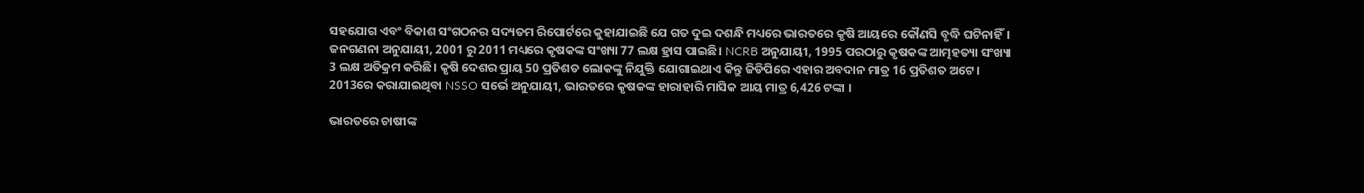ସହଯୋଗ ଏବଂ ବିକାଶ ସଂଗଠନର ସଦ୍ୟତମ ରିପୋର୍ଟରେ କୁହାଯାଇଛି ଯେ ଗତ ଦୁଇ ଦଶନ୍ଧି ମଧ୍ୟରେ ଭାରତରେ କୃଷି ଆୟରେ କୌଣସି ବୃଦ୍ଧି ଘଟିନାହିଁ। ଜନଗଣନା ଅନୁଯାୟୀ, 2001 ରୁ 2011 ମଧ୍ୟରେ କୃଷକଙ୍କ ସଂଖ୍ୟା 77 ଲକ୍ଷ ହ୍ରାସ ପାଇଛି। NCRB ଅନୁଯାୟୀ, 1995 ପରଠାରୁ କୃଷକଙ୍କ ଆତ୍ମହତ୍ୟା ସଂଖ୍ୟା 3 ଲକ୍ଷ ଅତିକ୍ରମ କରିଛି। କୃଷି ଦେଶର ପ୍ରାୟ 50 ପ୍ରତିଶତ ଲୋକଙ୍କୁ ନିଯୁକ୍ତି ଯୋଗାଇଥାଏ କିନ୍ତୁ ଜିଡିପିରେ ଏହାର ଅବଦାନ ମାତ୍ର 16 ପ୍ରତିଶତ ଅଟେ। 2013ରେ କରାଯାଇଥିବା NSSO ସର୍ଭେ ଅନୁଯାୟୀ, ଭାରତରେ କୃଷକଙ୍କ ହାରାହାରି ମାସିକ ଆୟ ମାତ୍ର 6,426 ଟଙ୍କା ।

ଭାରତରେ ଚାଷୀଙ୍କ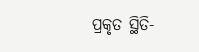ପ୍ରକୃତ ସ୍ଥିତି-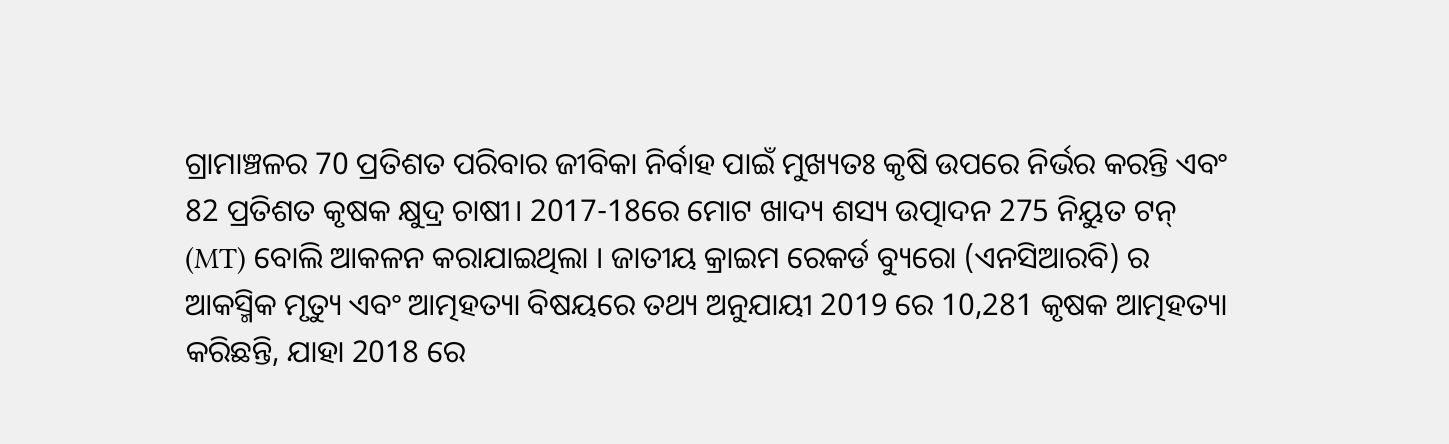ଗ୍ରାମାଞ୍ଚଳର 70 ପ୍ରତିଶତ ପରିବାର ଜୀବିକା ନିର୍ବାହ ପାଇଁ ମୁଖ୍ୟତଃ କୃଷି ଉପରେ ନିର୍ଭର କରନ୍ତି ଏବଂ 82 ପ୍ରତିଶତ କୃଷକ କ୍ଷୁଦ୍ର ଚାଷୀ। 2017-18ରେ ମୋଟ ଖାଦ୍ୟ ଶସ୍ୟ ଉତ୍ପାଦନ 275 ନିୟୁତ ଟନ୍ (MT) ବୋଲି ଆକଳନ କରାଯାଇଥିଲା । ଜାତୀୟ କ୍ରାଇମ ରେକର୍ଡ ବ୍ୟୁରୋ (ଏନସିଆରବି) ର ଆକସ୍ମିକ ମୃତ୍ୟୁ ଏବଂ ଆତ୍ମହତ୍ୟା ବିଷୟରେ ତଥ୍ୟ ଅନୁଯାୟୀ 2019 ରେ 10,281 କୃଷକ ଆତ୍ମହତ୍ୟା କରିଛନ୍ତି, ଯାହା 2018 ରେ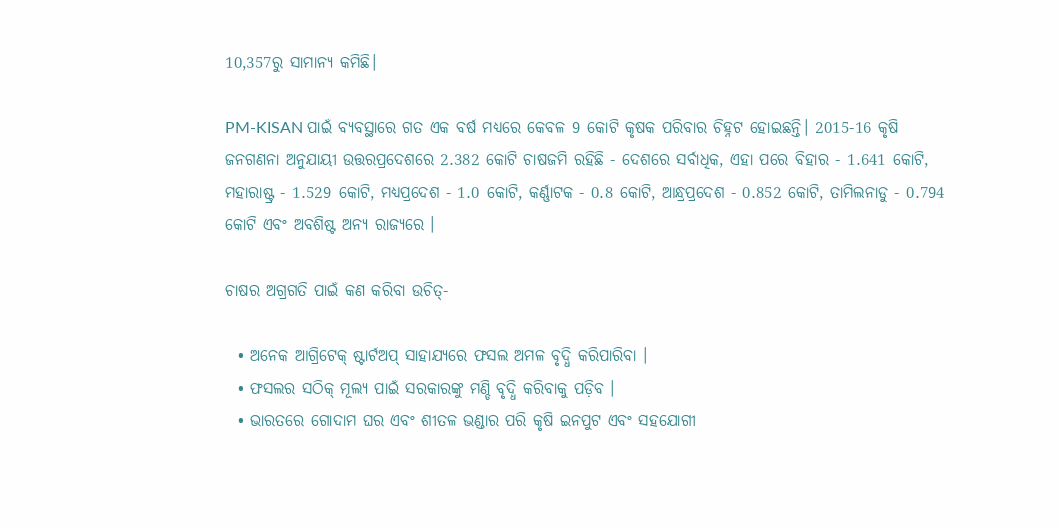10,357ରୁ ସାମାନ୍ୟ କମିଛି।

PM-KISAN ପାଇଁ ବ୍ୟବସ୍ଥାରେ ଗତ ଏକ ବର୍ଷ ମଧ୍ୟରେ କେବଳ 9 କୋଟି କୃଷକ ପରିବାର ଚିହ୍ନଟ ହୋଇଛନ୍ତି। 2015-16 କୃଷି ଜନଗଣନା ଅନୁଯାୟୀ ଉତ୍ତରପ୍ରଦେଶରେ 2.382 କୋଟି ଚାଷଜମି ରହିଛି - ଦେଶରେ ସର୍ବାଧିକ, ଏହା ପରେ ବିହାର - 1.641 କୋଟି, ମହାରାଷ୍ଟ୍ର - 1.529 କୋଟି, ମଧ୍ୟପ୍ରଦେଶ - 1.0 କୋଟି, କର୍ଣ୍ଣାଟକ - 0.8 କୋଟି, ଆନ୍ଧ୍ରପ୍ରଦେଶ - 0.852 କୋଟି, ତାମିଲନାଡୁ - 0.794 କୋଟି ଏବଂ ଅବଶିଷ୍ଟ ଅନ୍ୟ ରାଜ୍ୟରେ ।

ଚାଷର ଅଗ୍ରଗତି ପାଇଁ କଣ କରିବା ଉଚିତ୍-

  • ଅନେକ ଆଗ୍ରିଟେକ୍ ଷ୍ଟାର୍ଟଅପ୍ ସାହାଯ୍ୟରେ ଫସଲ ଅମଳ ବୃଦ୍ଧି କରିପାରିବା ।
  • ଫସଲର ସଠିକ୍ ମୂଲ୍ୟ ପାଇଁ ସରକାରଙ୍କୁ ମଣ୍ଡି ବୃଦ୍ଧି କରିବାକୁ ପଡ଼ିବ ।
  • ଭାରତରେ ଗୋଦାମ ଘର ଏବଂ ଶୀତଳ ଭଣ୍ଡାର ପରି କୃଷି ଇନପୁଟ ଏବଂ ସହଯୋଗୀ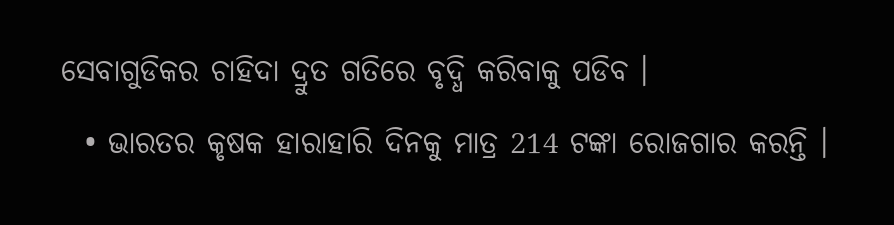ସେବାଗୁଡିକର ଚାହିଦା ଦ୍ରୁତ ଗତିରେ ବୃଦ୍ଧି କରିବାକୁ ପଡିବ ।
  • ଭାରତର କୃଷକ ହାରାହାରି ଦିନକୁ ମାତ୍ର 214 ଟଙ୍କା ରୋଜଗାର କରନ୍ତି ।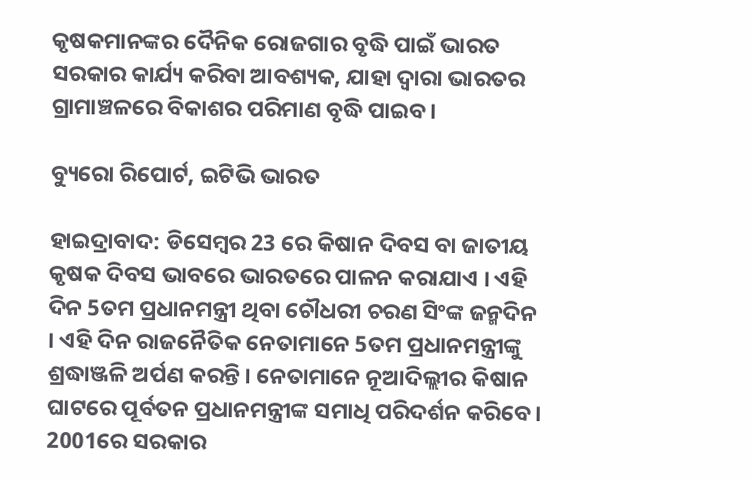କୃଷକମାନଙ୍କର ଦୈନିକ ରୋଜଗାର ବୃଦ୍ଧି ପାଇଁ ଭାରତ ସରକାର କାର୍ଯ୍ୟ କରିବା ଆବଶ୍ୟକ, ଯାହା ଦ୍ବାରା ଭାରତର ଗ୍ରାମାଞ୍ଚଳରେ ବିକାଶର ପରିମାଣ ବୃଦ୍ଧି ପାଇବ।

ବ୍ୟୁରୋ ରିପୋର୍ଟ, ଇଟିଭି ଭାରତ

ହାଇଦ୍ରାବାଦ: ଡିସେମ୍ବର 23 ରେ କିଷାନ ଦିବସ ବା ଜାତୀୟ କୃଷକ ଦିବସ ଭାବରେ ଭାରତରେ ପାଳନ କରାଯାଏ । ଏହି ଦିନ 5ତମ ପ୍ରଧାନମନ୍ତ୍ରୀ ଥିବା ଚୌଧରୀ ଚରଣ ସିଂଙ୍କ ଜନ୍ମଦିନ । ଏହି ଦିନ ରାଜନୈତିକ ନେତାମାନେ 5ତମ ପ୍ରଧାନମନ୍ତ୍ରୀଙ୍କୁ ଶ୍ରଦ୍ଧାଞ୍ଜଳି ଅର୍ପଣ କରନ୍ତି । ନେତାମାନେ ନୂଆଦିଲ୍ଲୀର କିଷାନ ଘାଟରେ ପୂର୍ବତନ ପ୍ରଧାନମନ୍ତ୍ରୀଙ୍କ ସମାଧି ପରିଦର୍ଶନ କରିବେ। 2001ରେ ସରକାର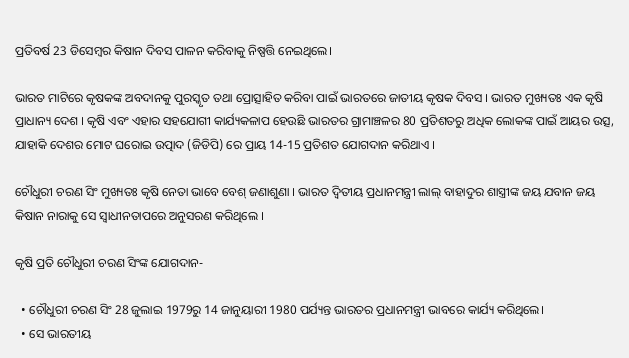ପ୍ରତିବର୍ଷ 23 ଡିସେମ୍ବର କିଷାନ ଦିବସ ପାଳନ କରିବାକୁ ନିଷ୍ପତ୍ତି ନେଇଥିଲେ।

ଭାରତ ମାଟିରେ କୃଷକଙ୍କ ଅବଦାନକୁ ପୁରସ୍କୃତ ତଥା ପ୍ରୋତ୍ସାହିତ କରିବା ପାଇଁ ଭାରତରେ ଜାତୀୟ କୃଷକ ଦିବସ । ଭାରତ ମୁଖ୍ୟତଃ ଏକ କୃଷି ପ୍ରାଧାନ୍ୟ ଦେଶ । କୃଷି ଏବଂ ଏହାର ସହଯୋଗୀ କାର୍ଯ୍ୟକଳାପ ହେଉଛି ଭାରତର ଗ୍ରାମାଞ୍ଚଳର 80 ପ୍ରତିଶତରୁ ଅଧିକ ଲୋକଙ୍କ ପାଇଁ ଆୟର ଉତ୍ସ, ଯାହାକି ଦେଶର ମୋଟ ଘରୋଇ ଉତ୍ପାଦ (ଜିଡିପି) ରେ ପ୍ରାୟ 14-15 ପ୍ରତିଶତ ଯୋଗଦାନ କରିଥାଏ ।

ଚୌଧୁରୀ ଚରଣ ସିଂ ମୁଖ୍ୟତଃ କୃଷି ନେତା ଭାବେ ବେଶ୍ ଜଣାଶୁଣା । ଭାରତ ଦ୍ବିତୀୟ ପ୍ରଧାନମନ୍ତ୍ରୀ ଲାଲ୍ ବାହାଦୁର ଶାସ୍ତ୍ରୀଙ୍କ ଜୟ ଯବାନ ଜୟ କିଷାନ ନାରାକୁ ସେ ସ୍ବାଧୀନତାପରେ ଅନୁସରଣ କରିଥିଲେ ।

କୃଷି ପ୍ରତି ଚୌଧୁରୀ ଚରଣ ସିଂଙ୍କ ଯୋଗଦାନ-

  • ଚୌଧୁରୀ ଚରଣ ସିଂ 28 ଜୁଲାଇ 1979ରୁ 14 ଜାନୁୟାରୀ 1980 ପର୍ଯ୍ୟନ୍ତ ଭାରତର ପ୍ରଧାନମନ୍ତ୍ରୀ ଭାବରେ କାର୍ଯ୍ୟ କରିଥିଲେ।
  • ସେ ଭାରତୀୟ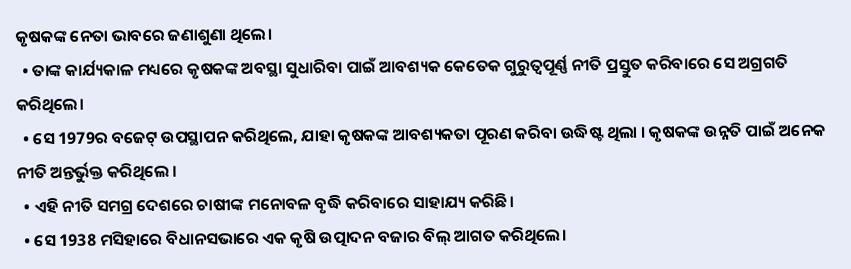କୃଷକଙ୍କ ନେତା ଭାବରେ ଜଣାଶୁଣା ଥିଲେ।
  • ତାଙ୍କ କାର୍ଯ୍ୟକାଳ ମଧ୍ୟରେ କୃଷକଙ୍କ ଅବସ୍ଥା ସୁଧାରିବା ପାଇଁ ଆବଶ୍ୟକ କେତେକ ଗୁରୁତ୍ବପୂର୍ଣ୍ଣ ନୀତି ପ୍ରସ୍ତୁତ କରିବାରେ ସେ ଅଗ୍ରଗତି କରିଥିଲେ।
  • ସେ 1979ର ବଜେଟ୍ ଉପସ୍ଥାପନ କରିଥିଲେ, ଯାହା କୃଷକଙ୍କ ଆବଶ୍ୟକତା ପୂରଣ କରିବା ଉଦ୍ଧିଷ୍ଟ ଥିଲା । କୃଷକଙ୍କ ଉନ୍ନତି ପାଇଁ ଅନେକ ନୀତି ଅନ୍ତର୍ଭୁକ୍ତ କରିଥିଲେ ।
  • ଏହି ନୀତି ସମଗ୍ର ଦେଶରେ ଚାଷୀଙ୍କ ମନୋବଳ ବୃଦ୍ଧି କରିବାରେ ସାହାଯ୍ୟ କରିଛି।
  • ସେ 1938 ମସିହାରେ ବିଧାନସଭାରେ ଏକ କୃଷି ଉତ୍ପାଦନ ବଜାର ବିଲ୍ ଆଗତ କରିଥିଲେ।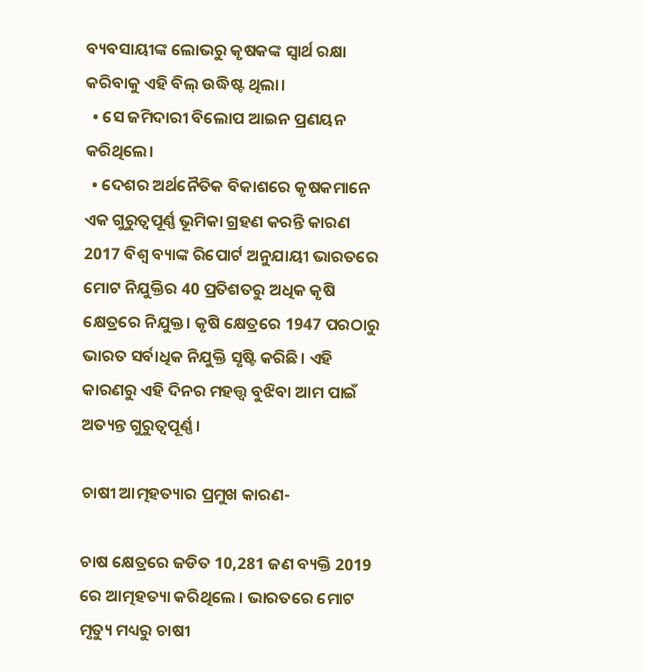ବ୍ୟବସାୟୀଙ୍କ ଲୋଭରୁ କୃଷକଙ୍କ ସ୍ବାର୍ଥ ରକ୍ଷା କରିବାକୁ ଏହି ବିଲ୍ ଉଦ୍ଧିଷ୍ଟ ଥିଲା।
  • ସେ ଜମିଦାରୀ ବିଲୋପ ଆଇନ ପ୍ରଣୟନ କରିଥିଲେ।
  • ଦେଶର ଅର୍ଥନୈତିକ ବିକାଶରେ କୃଷକମାନେ ଏକ ଗୁରୁତ୍ବପୂର୍ଣ୍ଣ ଭୂମିକା ଗ୍ରହଣ କରନ୍ତି କାରଣ 2017 ବିଶ୍ବ ବ୍ୟାଙ୍କ ରିପୋର୍ଟ ଅନୁଯାୟୀ ଭାରତରେ ମୋଟ ନିଯୁକ୍ତିର 40 ପ୍ରତିଶତରୁ ଅଧିକ କୃଷି କ୍ଷେତ୍ରରେ ନିଯୁକ୍ତ। କୃଷି କ୍ଷେତ୍ରରେ 1947 ପରଠାରୁ ଭାରତ ସର୍ବାଧିକ ନିଯୁକ୍ତି ସୃଷ୍ଟି କରିଛି। ଏହି କାରଣରୁ ଏହି ଦିନର ମହତ୍ତ୍ବ ବୁଝିବା ଆମ ପାଇଁ ଅତ୍ୟନ୍ତ ଗୁରୁତ୍ବପୂର୍ଣ୍ଣ ।

ଚାଷୀ ଆତ୍ମହତ୍ୟାର ପ୍ରମୁଖ କାରଣ-

ଚାଷ କ୍ଷେତ୍ରରେ ଜଡିତ 10,281 ଜଣ ବ୍ୟକ୍ତି 2019 ରେ ଆତ୍ମହତ୍ୟା କରିଥିଲେ । ଭାରତରେ ମୋଟ ମୃତ୍ୟୁ ମଧ୍ୟରୁ ଚାଷୀ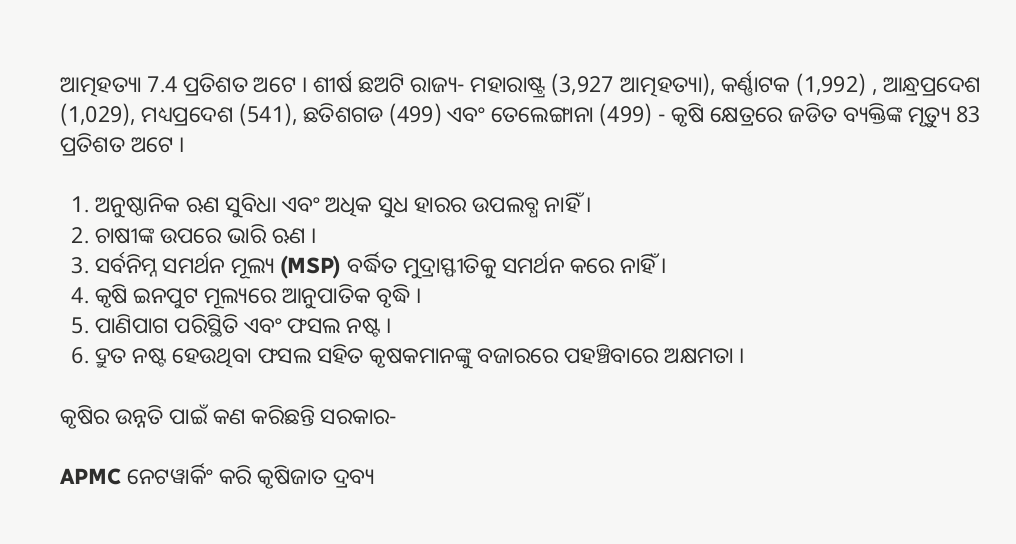ଆତ୍ମହତ୍ୟା 7.4 ପ୍ରତିଶତ ଅଟେ । ଶୀର୍ଷ ଛଅଟି ରାଜ୍ୟ- ମହାରାଷ୍ଟ୍ର (3,927 ଆତ୍ମହତ୍ୟା), କର୍ଣ୍ଣାଟକ (1,992) , ଆନ୍ଧ୍ରପ୍ରଦେଶ (1,029), ମଧ୍ୟପ୍ରଦେଶ (541), ଛତିଶଗଡ (499) ଏବଂ ତେଲେଙ୍ଗାନା (499) - କୃଷି କ୍ଷେତ୍ରରେ ଜଡିତ ବ୍ୟକ୍ତିଙ୍କ ମୃତ୍ୟୁ 83 ପ୍ରତିଶତ ଅଟେ ।

  1. ଅନୁଷ୍ଠାନିକ ଋଣ ସୁବିଧା ଏବଂ ଅଧିକ ସୁଧ ହାରର ଉପଲବ୍ଧ ନାହିଁ ।
  2. ଚାଷୀଙ୍କ ଉପରେ ଭାରି ଋଣ ।
  3. ସର୍ବନିମ୍ନ ସମର୍ଥନ ମୂଲ୍ୟ (MSP) ବର୍ଦ୍ଧିତ ମୁଦ୍ରାସ୍ଫୀତିକୁ ସମର୍ଥନ କରେ ନାହିଁ ।
  4. କୃଷି ଇନପୁଟ ମୂଲ୍ୟରେ ଆନୁପାତିକ ବୃଦ୍ଧି ।
  5. ପାଣିପାଗ ପରିସ୍ଥିତି ଏବଂ ଫସଲ ନଷ୍ଟ ।
  6. ଦ୍ରୁତ ନଷ୍ଟ ହେଉଥିବା ଫସଲ ସହିତ କୃଷକମାନଙ୍କୁ ବଜାରରେ ପହଞ୍ଚିବାରେ ଅକ୍ଷମତା ।

କୃଷିର ଉନ୍ନତି ପାଇଁ କଣ କରିଛନ୍ତି ସରକାର-

APMC ନେଟୱାର୍କିଂ କରି କୃଷିଜାତ ଦ୍ରବ୍ୟ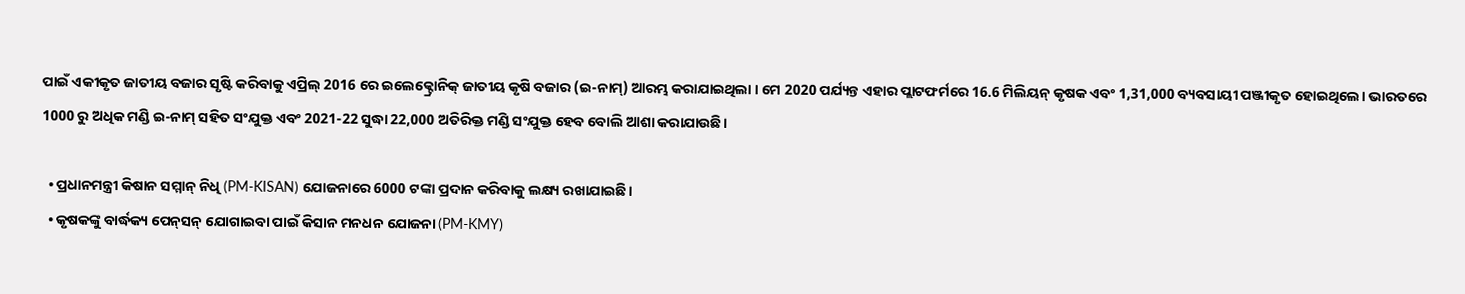ପାଇଁ ଏକୀକୃତ ଜାତୀୟ ବଜାର ସୃଷ୍ଟି କରିବାକୁ ଏପ୍ରିଲ୍ 2016 ରେ ଇଲେକ୍ଟ୍ରୋନିକ୍ ଜାତୀୟ କୃଷି ବଜାର (ଇ-ନାମ୍) ଆରମ୍ଭ କରାଯାଇଥିଲା । ମେ 2020 ପର୍ଯ୍ୟନ୍ତ ଏହାର ପ୍ଲାଟଫର୍ମରେ 16.6 ମିଲିୟନ୍ କୃଷକ ଏବଂ 1,31,000 ବ୍ୟବସାୟୀ ପଞ୍ଜୀକୃତ ହୋଇଥିଲେ। ଭାରତରେ 1000 ରୁ ଅଧିକ ମଣ୍ଡି ଇ-ନାମ୍ ସହିତ ସଂଯୁକ୍ତ ଏବଂ 2021-22 ସୁଦ୍ଧା 22,000 ଅତିରିକ୍ତ ମଣ୍ଡି ସଂଯୁକ୍ତ ହେବ ବୋଲି ଆଶା କରାଯାଉଛି।

  • ପ୍ରଧାନମନ୍ତ୍ରୀ କିଷାନ ସମ୍ମାନ୍ ନିଧି (PM-KISAN) ଯୋଜନାରେ 6000 ଟଙ୍କା ପ୍ରଦାନ କରିବାକୁ ଲକ୍ଷ୍ୟ ରଖାଯାଇଛି।
  • କୃଷକଙ୍କୁ ବାର୍ଦ୍ଧକ୍ୟ ପେନ୍‌ସନ୍‌ ଯୋଗାଇବା ପାଇଁ କିସାନ ମନଧନ ଯୋଜନା (PM-KMY)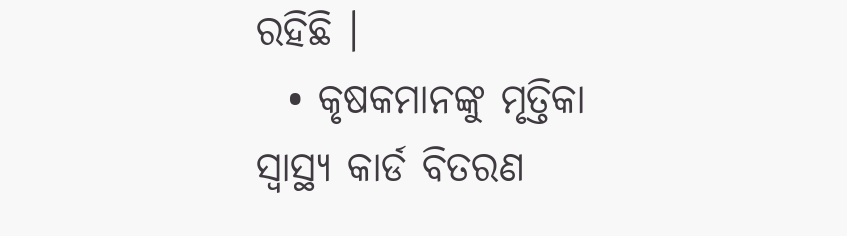ରହିଛି ।
  • କୃଷକମାନଙ୍କୁ ମୃତ୍ତିକା ସ୍ବାସ୍ଥ୍ୟ କାର୍ଡ ବିତରଣ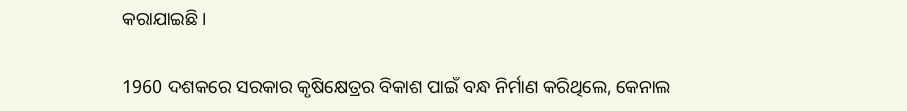କରାଯାଇଛି ।

1960 ଦଶକରେ ସରକାର କୃଷିକ୍ଷେତ୍ରର ବିକାଶ ପାଇଁ ବନ୍ଧ ନିର୍ମାଣ କରିଥିଲେ, କେନାଲ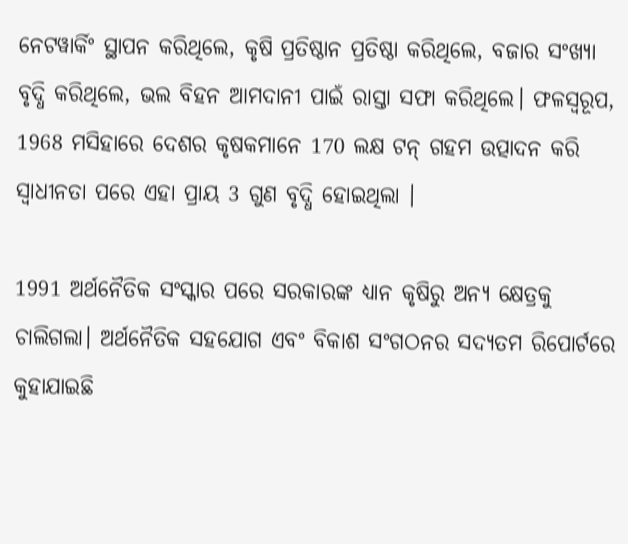ନେଟୱାର୍କିଂ ସ୍ଥାପନ କରିଥିଲେ, କୃଷି ପ୍ରତିଷ୍ଠାନ ପ୍ରତିଷ୍ଠା କରିଥିଲେ, ବଜାର ସଂଖ୍ୟା ବୃଦ୍ଧି କରିଥିଲେ, ଭଲ ବିହନ ଆମଦାନୀ ପାଇଁ ରାସ୍ତା ସଫା କରିଥିଲେ। ଫଳସ୍ବରୂପ, 1968 ମସିହାରେ ଦେଶର କୃଷକମାନେ 170 ଲକ୍ଷ ଟନ୍ ଗହମ ଉତ୍ପାଦନ କରି ସ୍ବାଧୀନତା ପରେ ଏହା ପ୍ରାୟ 3 ଗୁଣ ବୃଦ୍ଧି ହୋଇଥିଲା ।

1991 ଅର୍ଥନୈତିକ ସଂସ୍କାର ପରେ ସରକାରଙ୍କ ଧ୍ୟାନ କୃଷିରୁ ଅନ୍ୟ କ୍ଷେତ୍ରକୁ ଚାଲିଗଲା। ଅର୍ଥନୈତିକ ସହଯୋଗ ଏବଂ ବିକାଶ ସଂଗଠନର ସଦ୍ୟତମ ରିପୋର୍ଟରେ କୁହାଯାଇଛି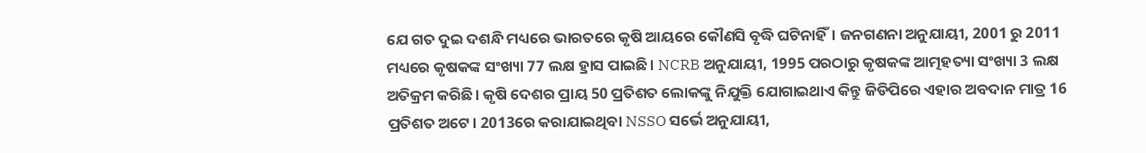ଯେ ଗତ ଦୁଇ ଦଶନ୍ଧି ମଧ୍ୟରେ ଭାରତରେ କୃଷି ଆୟରେ କୌଣସି ବୃଦ୍ଧି ଘଟିନାହିଁ। ଜନଗଣନା ଅନୁଯାୟୀ, 2001 ରୁ 2011 ମଧ୍ୟରେ କୃଷକଙ୍କ ସଂଖ୍ୟା 77 ଲକ୍ଷ ହ୍ରାସ ପାଇଛି। NCRB ଅନୁଯାୟୀ, 1995 ପରଠାରୁ କୃଷକଙ୍କ ଆତ୍ମହତ୍ୟା ସଂଖ୍ୟା 3 ଲକ୍ଷ ଅତିକ୍ରମ କରିଛି। କୃଷି ଦେଶର ପ୍ରାୟ 50 ପ୍ରତିଶତ ଲୋକଙ୍କୁ ନିଯୁକ୍ତି ଯୋଗାଇଥାଏ କିନ୍ତୁ ଜିଡିପିରେ ଏହାର ଅବଦାନ ମାତ୍ର 16 ପ୍ରତିଶତ ଅଟେ। 2013ରେ କରାଯାଇଥିବା NSSO ସର୍ଭେ ଅନୁଯାୟୀ,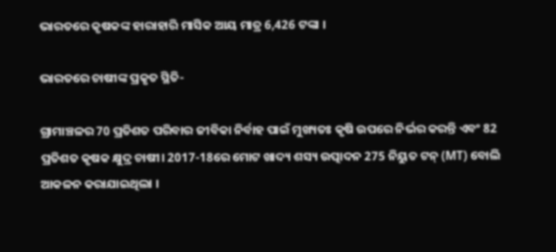ଭାରତରେ କୃଷକଙ୍କ ହାରାହାରି ମାସିକ ଆୟ ମାତ୍ର 6,426 ଟଙ୍କା ।

ଭାରତରେ ଚାଷୀଙ୍କ ପ୍ରକୃତ ସ୍ଥିତି-

ଗ୍ରାମାଞ୍ଚଳର 70 ପ୍ରତିଶତ ପରିବାର ଜୀବିକା ନିର୍ବାହ ପାଇଁ ମୁଖ୍ୟତଃ କୃଷି ଉପରେ ନିର୍ଭର କରନ୍ତି ଏବଂ 82 ପ୍ରତିଶତ କୃଷକ କ୍ଷୁଦ୍ର ଚାଷୀ। 2017-18ରେ ମୋଟ ଖାଦ୍ୟ ଶସ୍ୟ ଉତ୍ପାଦନ 275 ନିୟୁତ ଟନ୍ (MT) ବୋଲି ଆକଳନ କରାଯାଇଥିଲା ।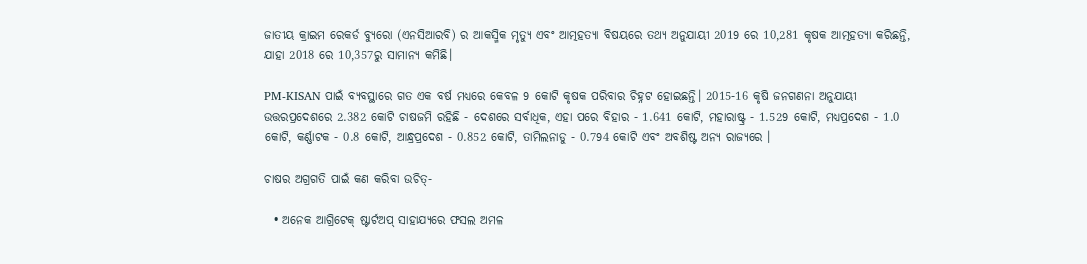ଜାତୀୟ କ୍ରାଇମ ରେକର୍ଡ ବ୍ୟୁରୋ (ଏନସିଆରବି) ର ଆକସ୍ମିକ ମୃତ୍ୟୁ ଏବଂ ଆତ୍ମହତ୍ୟା ବିଷୟରେ ତଥ୍ୟ ଅନୁଯାୟୀ 2019 ରେ 10,281 କୃଷକ ଆତ୍ମହତ୍ୟା କରିଛନ୍ତି, ଯାହା 2018 ରେ 10,357ରୁ ସାମାନ୍ୟ କମିଛି।

PM-KISAN ପାଇଁ ବ୍ୟବସ୍ଥାରେ ଗତ ଏକ ବର୍ଷ ମଧ୍ୟରେ କେବଳ 9 କୋଟି କୃଷକ ପରିବାର ଚିହ୍ନଟ ହୋଇଛନ୍ତି। 2015-16 କୃଷି ଜନଗଣନା ଅନୁଯାୟୀ ଉତ୍ତରପ୍ରଦେଶରେ 2.382 କୋଟି ଚାଷଜମି ରହିଛି - ଦେଶରେ ସର୍ବାଧିକ, ଏହା ପରେ ବିହାର - 1.641 କୋଟି, ମହାରାଷ୍ଟ୍ର - 1.529 କୋଟି, ମଧ୍ୟପ୍ରଦେଶ - 1.0 କୋଟି, କର୍ଣ୍ଣାଟକ - 0.8 କୋଟି, ଆନ୍ଧ୍ରପ୍ରଦେଶ - 0.852 କୋଟି, ତାମିଲନାଡୁ - 0.794 କୋଟି ଏବଂ ଅବଶିଷ୍ଟ ଅନ୍ୟ ରାଜ୍ୟରେ ।

ଚାଷର ଅଗ୍ରଗତି ପାଇଁ କଣ କରିବା ଉଚିତ୍-

  • ଅନେକ ଆଗ୍ରିଟେକ୍ ଷ୍ଟାର୍ଟଅପ୍ ସାହାଯ୍ୟରେ ଫସଲ ଅମଳ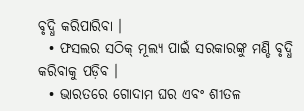ବୃଦ୍ଧି କରିପାରିବା ।
  • ଫସଲର ସଠିକ୍ ମୂଲ୍ୟ ପାଇଁ ସରକାରଙ୍କୁ ମଣ୍ଡି ବୃଦ୍ଧି କରିବାକୁ ପଡ଼ିବ ।
  • ଭାରତରେ ଗୋଦାମ ଘର ଏବଂ ଶୀତଳ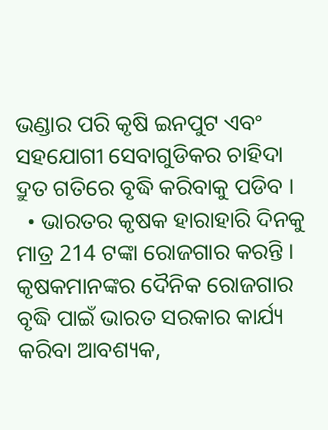ଭଣ୍ଡାର ପରି କୃଷି ଇନପୁଟ ଏବଂ ସହଯୋଗୀ ସେବାଗୁଡିକର ଚାହିଦା ଦ୍ରୁତ ଗତିରେ ବୃଦ୍ଧି କରିବାକୁ ପଡିବ ।
  • ଭାରତର କୃଷକ ହାରାହାରି ଦିନକୁ ମାତ୍ର 214 ଟଙ୍କା ରୋଜଗାର କରନ୍ତି । କୃଷକମାନଙ୍କର ଦୈନିକ ରୋଜଗାର ବୃଦ୍ଧି ପାଇଁ ଭାରତ ସରକାର କାର୍ଯ୍ୟ କରିବା ଆବଶ୍ୟକ,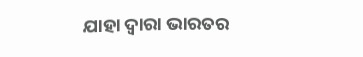ଯାହା ଦ୍ବାରା ଭାରତର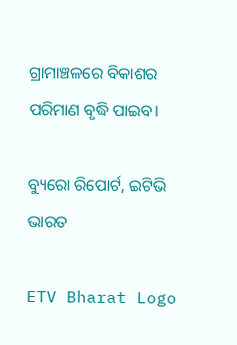ଗ୍ରାମାଞ୍ଚଳରେ ବିକାଶର ପରିମାଣ ବୃଦ୍ଧି ପାଇବ।

ବ୍ୟୁରୋ ରିପୋର୍ଟ, ଇଟିଭି ଭାରତ

ETV Bharat Logo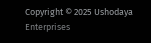Copyright © 2025 Ushodaya Enterprises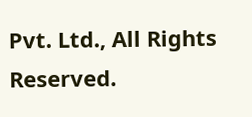Pvt. Ltd., All Rights Reserved.